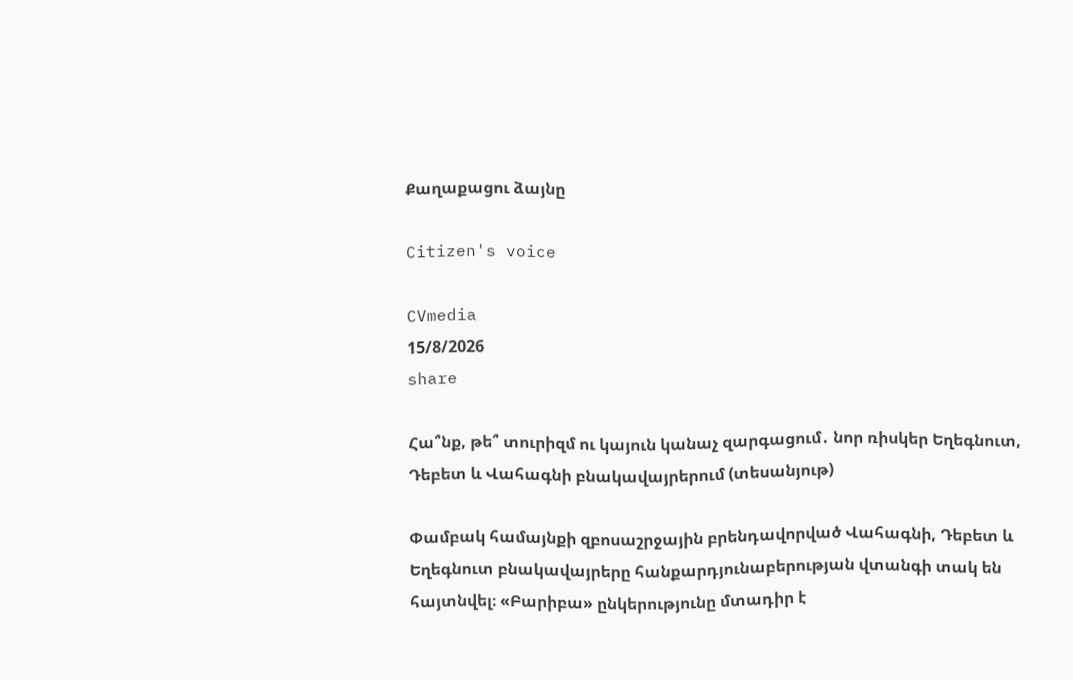Քաղաքացու ձայնը

Citizen's voice

CVmedia
15/8/2026
share

Հա՞նք, թե՞ տուրիզմ ու կայուն կանաչ զարգացում․ նոր ռիսկեր Եղեգնուտ, Դեբետ և Վահագնի բնակավայրերում (տեսանյութ)

Փամբակ համայնքի զբոսաշրջային բրենդավորված Վահագնի, Դեբետ և Եղեգնուտ բնակավայրերը հանքարդյունաբերության վտանգի տակ են հայտնվել։ «Բարիբա» ընկերությունը մտադիր է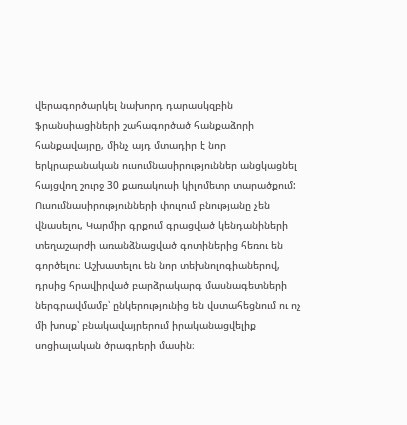վերագործարկել նախորդ դարասկզբին ֆրանսիացիների շահագործած հանքաձորի հանքավայրը, մինչ այդ մտադիր է նոր երկրաբանական ուսումնասիրություններ անցկացնել հայցվող շուրջ 30 քառակուսի կիլոմետր տարածքում: Ուսումնասիրությունների փուլում բնությանը չեն վնասելու, Կարմիր գրքում գրացված կենդանիների տեղաշարժի առանձնացված գոտիներից հեռու են գործելու։ Աշխատելու են նոր տեխնոլոգիաներով, դրսից հրավիրված բարձրակարգ մասնագետների ներգրավմամբ՝ ընկերությունից են վստահեցնում ու ոչ մի խոսք՝ բնակավայրերում իրականացվելիք սոցիալական ծրագրերի մասին։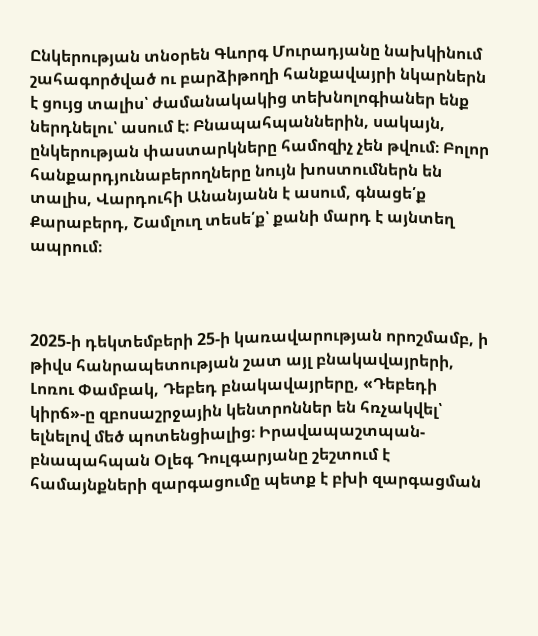Ընկերության տնօրեն Գևորգ Մուրադյանը նախկինում շահագործված ու բարձիթողի հանքավայրի նկարներն է ցույց տալիս՝ ժամանակակից տեխնոլոգիաներ ենք ներդնելու՝ ասում է։ Բնապահպաններին, սակայն, ընկերության փաստարկները համոզիչ չեն թվում։ Բոլոր հանքարդյունաբերողները նույն խոստումներն են տալիս, Վարդուհի Անանյանն է ասում, գնացե՛ք Քարաբերդ, Շամլուղ տեսե՛ք՝ քանի մարդ է այնտեղ  ապրում։



2025-ի դեկտեմբերի 25-ի կառավարության որոշմամբ, ի թիվս հանրապետության շատ այլ բնակավայրերի, Լոռու Փամբակ, Դեբեդ բնակավայրերը, «Դեբեդի կիրճ»-ը զբոսաշրջային կենտրոններ են հռչակվել՝ ելնելով մեծ պոտենցիալից։ Իրավապաշտպան-բնապահպան Օլեգ Դուլգարյանը շեշտում է համայնքների զարգացումը պետք է բխի զարգացման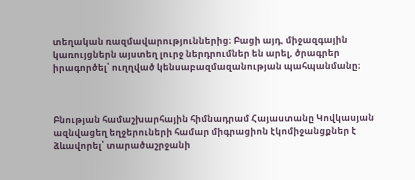տեղական ռազմավարություններից։ Բացի այդ, միջազգային  կառույցներն այստեղ լուրջ ներդրումներ են արել, ծրագրեր իրագործել՝ ուղղված կենսաբազմազանության պահպանմանը։



Բնության համաշխարհային հիմնադրամ Հայաստանը Կովկասյան ազնվացեղ եղջերուների համար միգրացիոն էկոմիջանցքներ է ձևավորել՝ տարածաշրջանի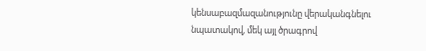կենսաբազմազանությունը վերականգնելու նպատակով, մեկ այլ ծրագրով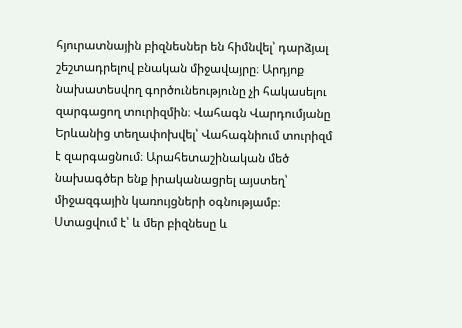հյուրատնային բիզնեսներ են հիմնվել՝ դարձյալ շեշտադրելով բնական միջավայրը։ Արդյոք նախատեսվող գործունեությունը չի հակասելու զարգացող տուրիզմին։ Վահագն Վարդումյանը Երևանից տեղափոխվել՝ Վահագնիում տուրիզմ է զարգացնում։ Արահետաշինական մեծ նախագծեր ենք իրականացրել այստեղ՝ միջազգային կառույցների օգնությամբ։ Ստացվում է՝ և մեր բիզնեսը և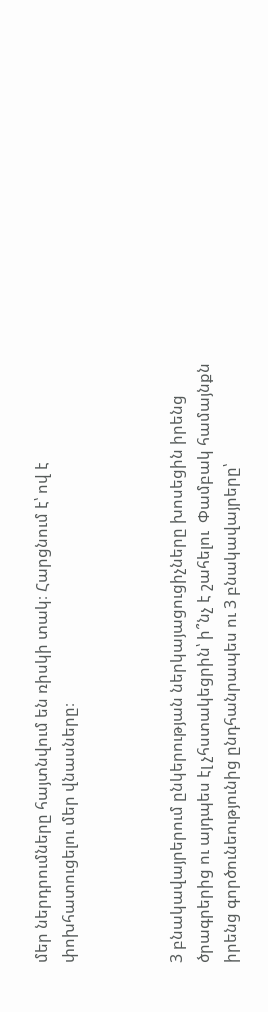մեր ներդրումները հայտնվում են ռիսկի տակ։ Հարցնում է՝ ով է փոխհատուցելու մեր վնասները։



3 բնակավայրերում ընկերության ներկայացուցիչները խոսեցին իրենց ծրագրերից ու այդպես էլ չհստակեցրին՝ ի՞նչ է շահելու  Փամբակ համայնքն իրենց գործունեությունից ընդհանրապես ու 3 բնակավայրերը՝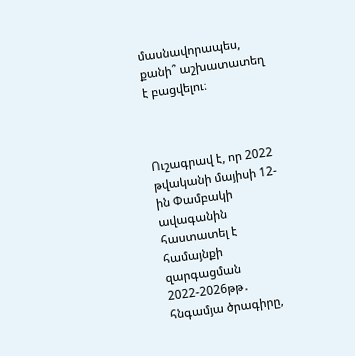մասնավորապես, քանի՞ աշխատատեղ է բացվելու։



Ուշագրավ է, որ 2022 թվականի մայիսի 12-ին Փամբակի ավագանին հաստատել է համայնքի զարգացման 2022-2026թթ․ հնգամյա ծրագիրը,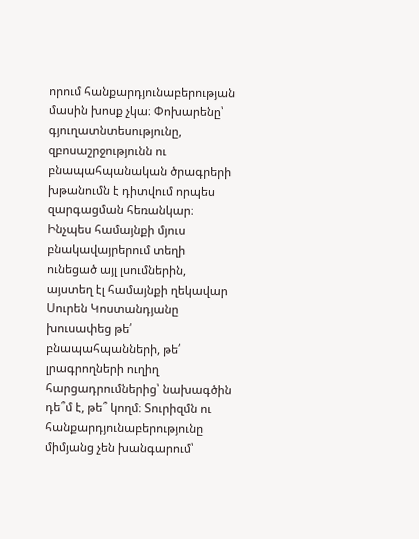որում հանքարդյունաբերության մասին խոսք չկա։ Փոխարենը՝ գյուղատնտեսությունը, զբոսաշրջությունն ու բնապահպանական ծրագրերի խթանումն է դիտվում որպես զարգացման հեռանկար։ Ինչպես համայնքի մյուս բնակավայրերում տեղի ունեցած այլ լսումներին, այստեղ էլ համայնքի ղեկավար Սուրեն Կոստանդյանը խուսափեց թե՛ բնապահպանների, թե՛ լրագրողների ուղիղ հարցադրումներից՝ նախագծին դե՞մ է, թե՞ կողմ։ Տուրիզմն ու հանքարդյունաբերությունը միմյանց չեն խանգարում՝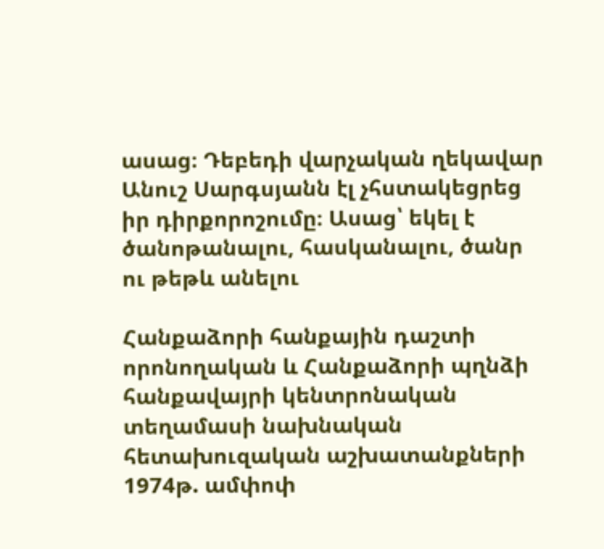ասաց։ Դեբեդի վարչական ղեկավար Անուշ Սարգսյանն էլ չհստակեցրեց իր դիրքորոշումը։ Ասաց՝ եկել է ծանոթանալու, հասկանալու, ծանր ու թեթև անելու

Հանքաձորի հանքային դաշտի որոնողական և Հանքաձորի պղնձի հանքավայրի կենտրոնական տեղամասի նախնական հետախուզական աշխատանքների 1974թ. ամփոփ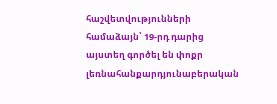հաշվետվությունների համաձայն՝ 19-րդ դարից այստեղ գործել են փոքր լեռնահանքարդյունաբերական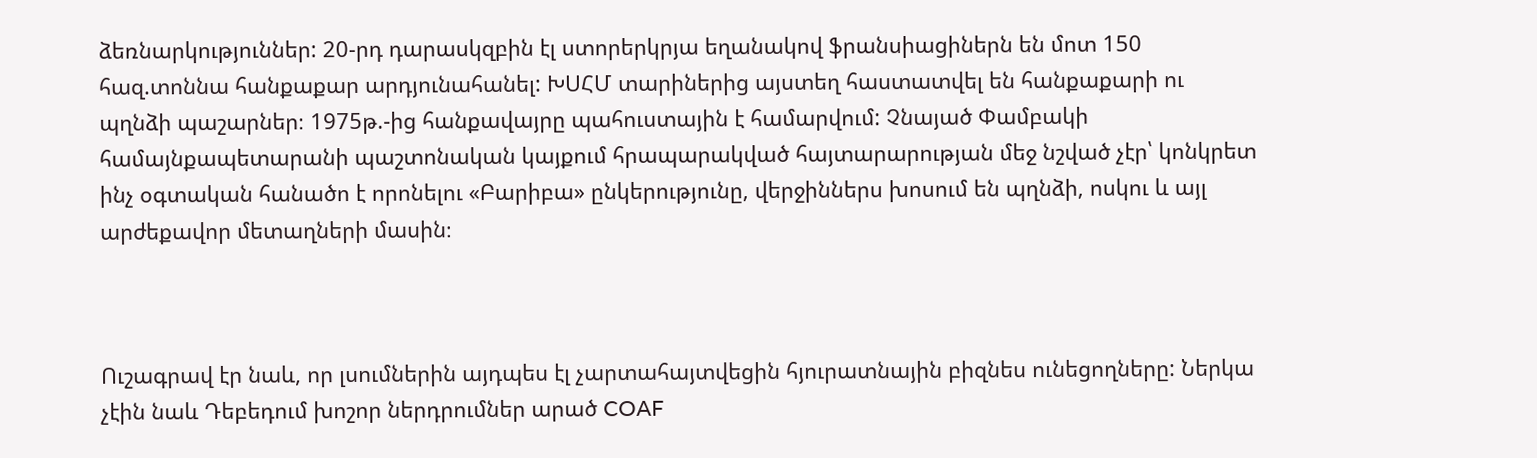ձեռնարկություններ: 20-րդ դարասկզբին էլ ստորերկրյա եղանակով ֆրանսիացիներն են մոտ 150 հազ.տոննա հանքաքար արդյունահանել: ԽՍՀՄ տարիներից այստեղ հաստատվել են հանքաքարի ու պղնձի պաշարներ։ 1975թ.-ից հանքավայրը պահուստային է համարվում: Չնայած Փամբակի համայնքապետարանի պաշտոնական կայքում հրապարակված հայտարարության մեջ նշված չէր՝ կոնկրետ ինչ օգտական հանածո է որոնելու «Բարիբա» ընկերությունը, վերջիններս խոսում են պղնձի, ոսկու և այլ արժեքավոր մետաղների մասին։



Ուշագրավ էր նաև, որ լսումներին այդպես էլ չարտահայտվեցին հյուրատնային բիզնես ունեցողները: Ներկա չէին նաև Դեբեդում խոշոր ներդրումներ արած COAF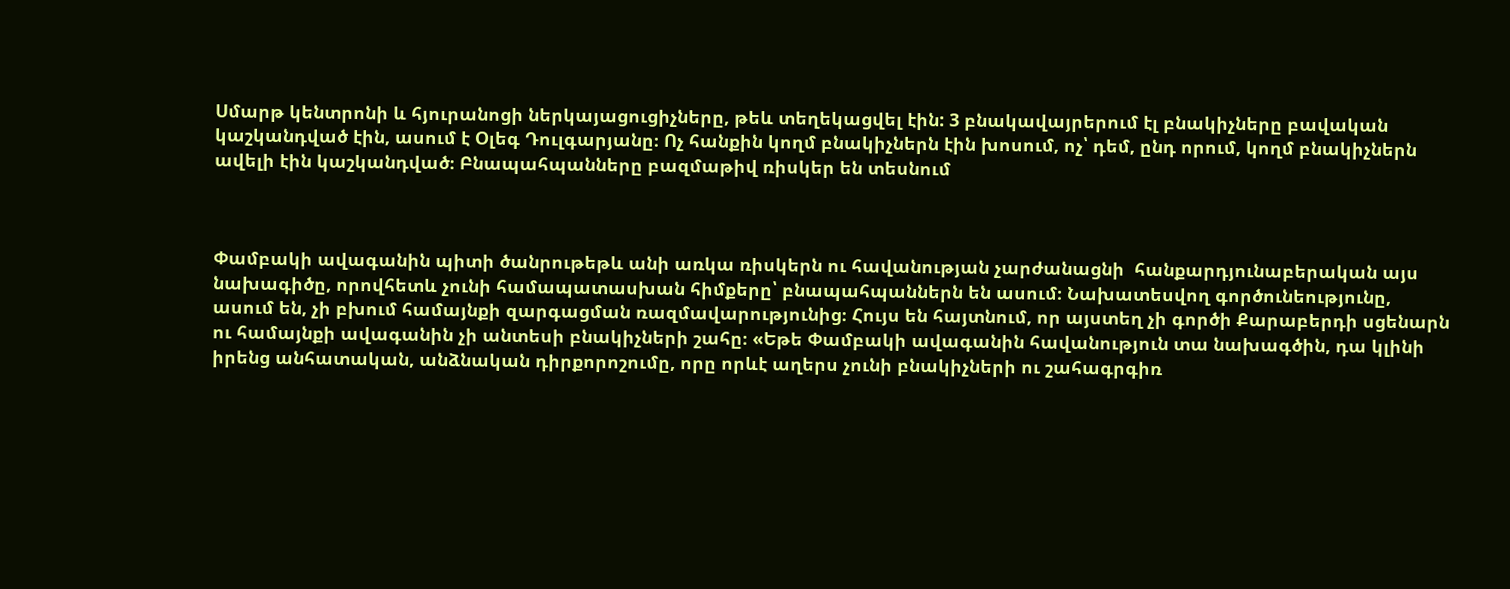Սմարթ կենտրոնի և հյուրանոցի ներկայացուցիչները, թեև տեղեկացվել էին: 3 բնակավայրերում էլ բնակիչները բավական կաշկանդված էին, ասում է Օլեգ Դուլգարյանը։ Ոչ հանքին կողմ բնակիչներն էին խոսում, ոչ՝ դեմ, ընդ որում, կողմ բնակիչներն ավելի էին կաշկանդված։ Բնապահպանները բազմաթիվ ռիսկեր են տեսնում



Փամբակի ավագանին պիտի ծանրութեթև անի առկա ռիսկերն ու հավանության չարժանացնի  հանքարդյունաբերական այս նախագիծը, որովհետև չունի համապատասխան հիմքերը՝ բնապահպաններն են ասում։ Նախատեսվող գործունեությունը, ասում են, չի բխում համայնքի զարգացման ռազմավարությունից։ Հույս են հայտնում, որ այստեղ չի գործի Քարաբերդի սցենարն ու համայնքի ավագանին չի անտեսի բնակիչների շահը։ «Եթե Փամբակի ավագանին հավանություն տա նախագծին, դա կլինի իրենց անհատական, անձնական դիրքորոշումը, որը որևէ աղերս չունի բնակիչների ու շահագրգիռ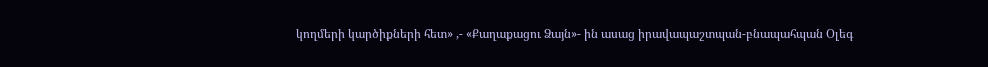կողմերի կարծիքների հետ» ,- «Քաղաքացու Ձայն»- ին ասաց իրավապաշտպան-բնապահպան Օլեգ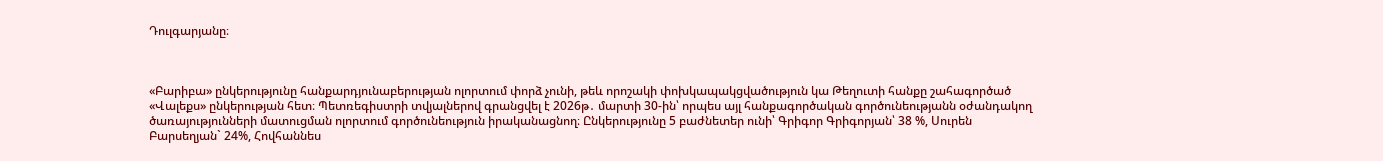Դուլգարյանը։



«Բարիբա» ընկերությունը հանքարդյունաբերության ոլորտում փորձ չունի, թեև որոշակի փոխկապակցվածություն կա Թեղուտի հանքը շահագործած «Վալեքս» ընկերության հետ։ Պետռեգիստրի տվյալներով գրանցվել է 2026թ․ մարտի 30-ին՝ որպես այլ հանքագործական գործունեությանն օժանդակող ծառայությունների մատուցման ոլորտում գործունեություն իրականացնող։ Ընկերությունը 5 բաժնետեր ունի՝ Գրիգոր Գրիգորյան՝ 38 %, Սուրեն Բարսեղյան` 24%, Հովհաննես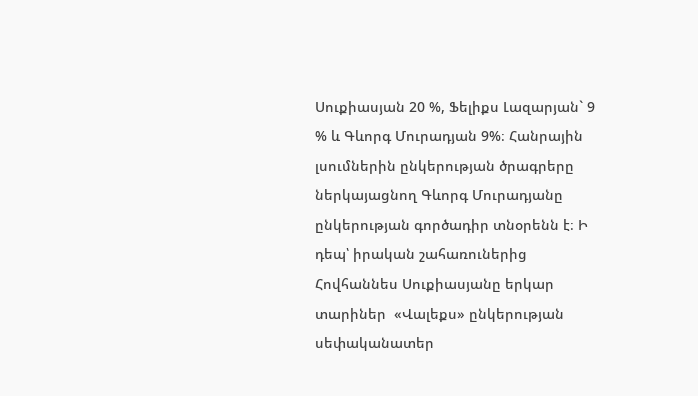Սուքիասյան 20 %, Ֆելիքս Լազարյան` 9 % և Գևորգ Մուրադյան 9%։ Հանրային լսումներին ընկերության ծրագրերը ներկայացնող Գևորգ Մուրադյանը ընկերության գործադիր տնօրենն է։ Ի դեպ՝ իրական շահառուներից Հովհաննես Սուքիասյանը երկար տարիներ  «Վալեքս» ընկերության սեփականատեր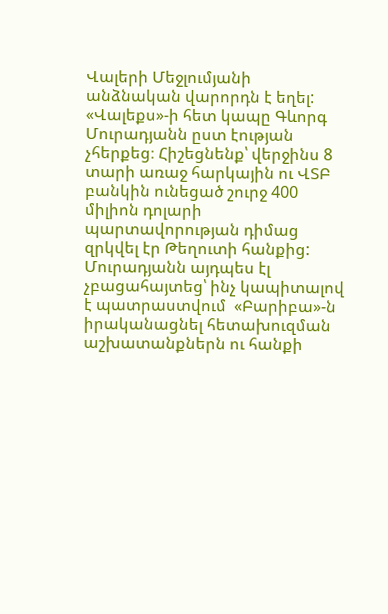Վալերի Մեջլումյանի անձնական վարորդն է եղել: «Վալեքս»-ի հետ կապը Գևորգ Մուրադյանն ըստ էության չհերքեց։ Հիշեցնենք՝ վերջինս 8 տարի առաջ հարկային ու ՎՏԲ բանկին ունեցած շուրջ 400 միլիոն դոլարի պարտավորության դիմաց զրկվել էր Թեղուտի հանքից: Մուրադյանն այդպես էլ չբացահայտեց՝ ինչ կապիտալով է պատրաստվում  «Բարիբա»-ն իրականացնել հետախուզման աշխատանքներն ու հանքի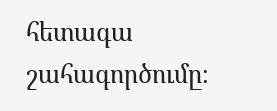հետագա շահագործումը։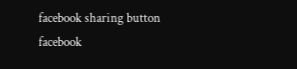facebook sharing button facebook